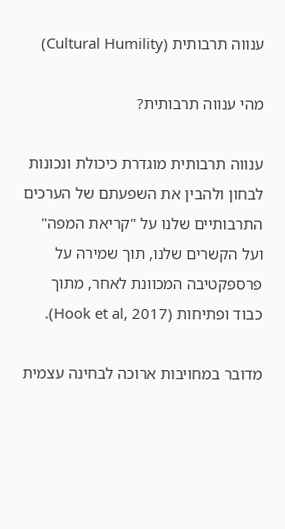ענווה תרבותית (Cultural Humility)

מהי ענווה תרבותית?

ענווה תרבותית מוגדרת כיכולת ונכונות לבחון ולהבין את השפעתם של הערכים התרבותיים שלנו על "קריאת המפה" ועל הקשרים שלנו, תוך שמירה על פרספקטיבה המכוונת לאחר, מתוך כבוד ופתיחות (Hook et al, 2017).

מדובר במחויבות ארוכה לבחינה עצמית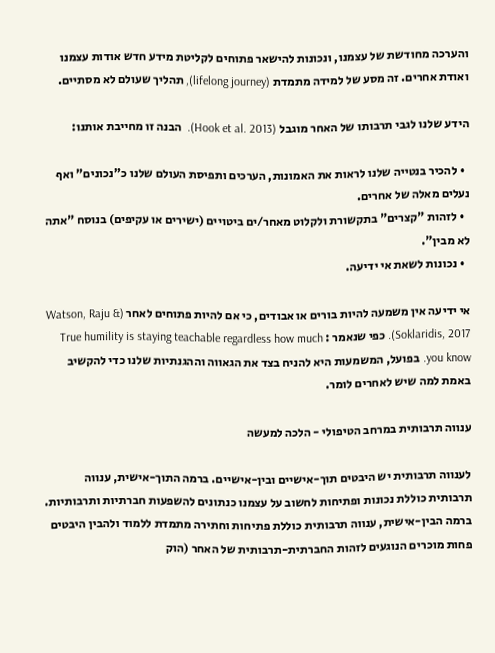והערכה מחודשת של עצמנו, ונכונות להישאר פתוחים לקליטת מידע חדש אודות עצמנו ואודת אחרים. זה מסע של למידה מתמדת (lifelong journey), תהליך שעולם לא מסתיים.

הידע שלנו לגבי תרבותו של האחר מוגבל (Hook et al. 2013).  הבנה זו מחייבת אותנו:

  • להכיר בנטייה שלנו לראות את האמונות, הערכים ותפיסת העולם שלנו כ"נכונים" ואף נעלים מאלה של אחרים.
  • לזהות "קצרים" בתקשורת ולקלוט מאחר/ים ביטויים (ישירים או עקיפים) בנוסח "אתה לא מבין".
  • נכונות לשאת אי ידיעה.

אי ידיעה אין משמעה להיות בורים או אבודים, כי אם להיות פתוחים לאחר (Watson, Raju & Soklaridis, 2017). כפי שנאמר : True humility is staying teachable regardless how much you know. בפועל, המשמעות היא להניח בצד את הגאווה וההגנתיות שלנו כדי להקשיב באמת למה שיש לאחרים לומר.

ענווה תרבותית במרחב הטיפולי - הלכה למעשה

לענווה תרבותית יש היבטים תוך-אישיים ובין-אישיים. ברמה התוך-אישית, ענווה תרבותית כוללת נכונות ופתיחות לחשוב על עצמנו כנתונים להשפעות חברתיות ותרבותיות. ברמה הבין-אישית, ענווה תרבותית כוללת פתיחות וחתירה מתמדת ללמוד ולהבין היבטים פחות מוכרים הנוגעים לזהות החברתית-תרבותית של האחר (הוק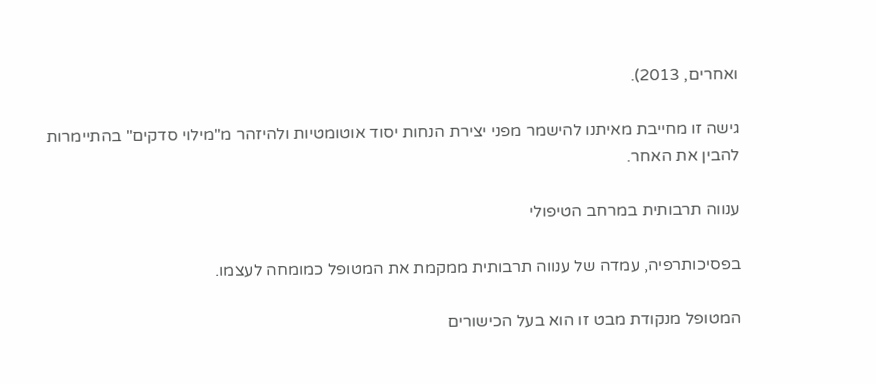ואחרים, 2013).

גישה זו מחייבת מאיתנו להישמר מפני יצירת הנחות יסוד אוטומטיות ולהיזהר מ"מילוי סדקים" בהתיימרות להבין את האחר.

ענווה תרבותית במרחב הטיפולי

בפסיכותרפיה, עמדה של ענווה תרבותית ממקמת את המטופל כמומחה לעצמו.

המטופל מנקודת מבט זו הוא בעל הכישורים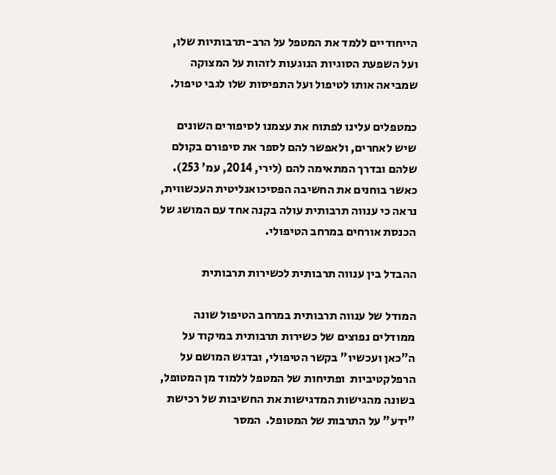הייחודיים ללמד את המטפל על הרב-תרבותיות שלו, ועל השפעת הסוגיות הנוגעות לזהות על המצוקה שמביאה אותו לטיפול ועל התפיסות שלו לגבי טיפול.

כמטפלים עלינו לפתוח את עצמנו לסיפורים השונים שיש לאחרים, ולאפשר להם לספר את סיפורם בקולם שלהם ובדרך המתאימה להם (לירי, 2014, עמ' 253). כאשר בוחנים את החשיבה הפסיכואנליטית העכשווית, נראה כי ענווה תרבותית עולה בקנה אחד עם המושג של הכנסת אורחים במרחב הטיפולי.

ההבדל בין ענווה תרבותית לכשירות תרבותית

המודל של ענווה תרבותית במרחב הטיפול שונה ממודלים נפוצים של כשירות תרבותית במיקוד על ה"כאן ועכשיו" בקשר הטיפולי, ובדגש המושם על הרפלקטיביות  ופתיחות של המטפל ללמוד מן המטופל, בשונה מהגישות המדגישות את החשיבות של רכישת "ידע" על התרבות של המטופל.  המסר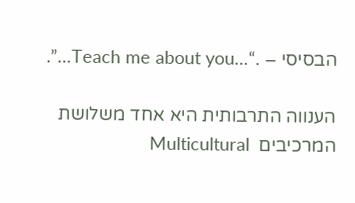הבסיסי – .“…Teach me about you…”.

הענווה התרבותית היא אחד משלושת המרכיבים  Multicultural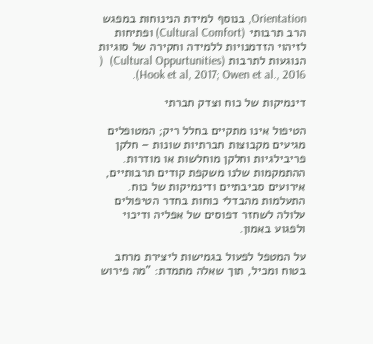Orientation, בנוסף למידת הנינוחות במפגש הרב תרבותי (Cultural Comfort) ופתיחות לזיהוי הזדמנויות ללמידה וחקירה של סוגיות הנוגעות לתרבות (Cultural Oppurtunities)  ( Hook et al, 2017; Owen et al., 2016).

דינמיקות של כוח וצדק חברתי

הטיפול אינו מתקיים בחלל ריק; המטופלים מגיעים מקבוצות חברתיות שונות – חלקן פריבילגיות וחלקן מוחלשות או מודרות. ההתמקמות שלנו משקפת קודים תרבותיים, אירועים סביבתיים ודינמיקות של כוח. התעלמות מהבדלי כוחות בחדר הטיפולים עלולה לשחזר דפוסים של אפליה ודיכוי ולפגוע באמון.

על המטפל לפעול בגמישות ליצירת מרחב בטוח ומכיל, תוך שאלה מתמדת: "מה פירוש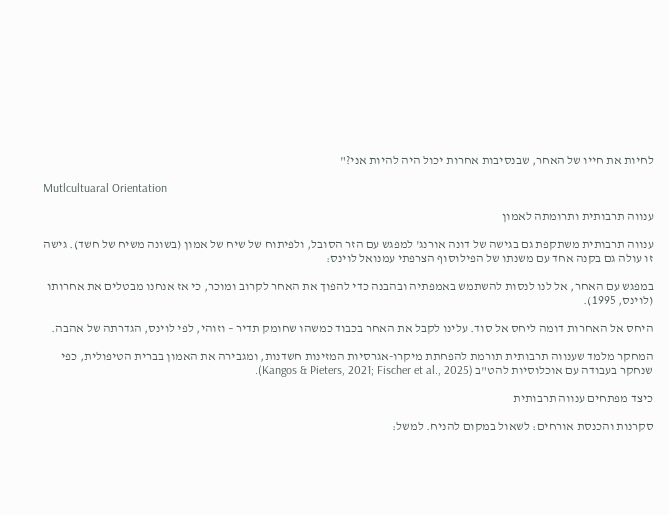לחיות את חייו של האחר, שבנסיבות אחרות יכול היה להיות אני?"

Mutlcultuaral Orientation

ענווה תרבותית ותרומתה לאמון

ענווה תרבותית משתקפת גם בגישה של דונה אורנג' למפגש עם הזר הסובל, ולפיתוח של שיח של אמון (בשונה משיח של חשד). גישה זו עולה גם בקנה אחד עם משנתו של הפילוסוף הצרפתי עמנואל לוינס:

במפגש עם האחר, אל לנו לנסות להשתמש באמפתיה ובהבנה כדי להפוך את האחר לקרוב ומוכר, כי אז אנחנו מבטלים את אחרותו (לוינס, 1995).

היחס אל האחרות דומה ליחס אל סוד. עלינו לקבל את האחר בכבוד כמשהו שחומק תדיר – וזוהי, לפי לוינס, הגדרתה של אהבה.

המחקר מלמד שענווה תרבותית תורמת להפחתת מיקרו-אגרסיות המזינות חשדנות, ומגבירה את האמון בברית הטיפולית, כפי שנחקר בעבודה עם אוכלוסיות להט"ב (Kangos & Pieters, 2021; Fischer et al., 2025).

כיצד מפתחים ענווה תרבותית

סקרנות והכנסת אורחים: לשאול במקום להניח. למשל: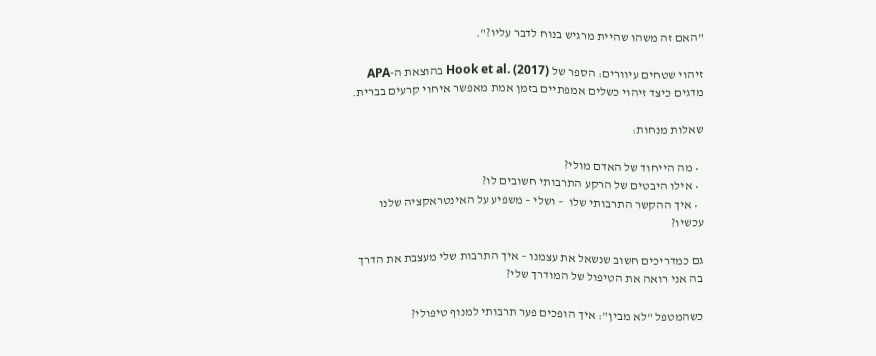"האם זה משהו שהיית מרגיש בנוח לדבר עליו?".

זיהוי שטחים עיוורים: הספר של Hook et al. (2017) בהוצאת ה-APA מדגים כיצד זיהוי כשלים אמפתיים בזמן אמת מאפשר איחוי קרעים בברית.

שאלות מנחות:

  • מה הייחוד של האדם מולי?
  • אילו היבטים של הרקע התרבותי חשובים לו?
  • איך ההקשר התרבותי שלו  – ושלי – משפיע על האינטראקציה שלנו עכשיו?

גם כמדריכים חשוב שנשאל את עצמנו – איך התרבות שלי מעצבת את הדרך בה אני רואה את הטיפול של המודרך שלי?

כשהמטפל "לא מבין": איך הופכים פער תרבותי למנוף טיפולי?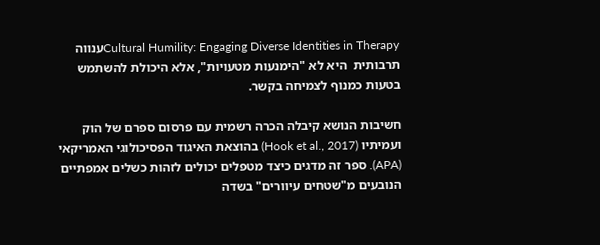Cultural Humility: Engaging Diverse Identities in Therapyענווה תרבותית  היא לא "הימנעות מטעויות", אלא היכולת להשתמש בטעות כמנוף לצמיחה בקשר.

חשיבות הנושא קיבלה הכרה רשמית עם פרסום ספרם של הוק ועמיתיו (Hook et al., 2017) בהוצאת האיגוד הפסיכולוגי האמריקאי (APA). ספר זה מדגים כיצד מטפלים יכולים לזהות כשלים אמפתיים הנובעים מ"שטחים עיוורים" בשדה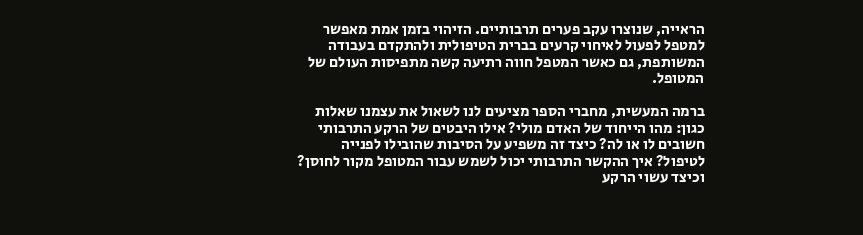הראייה, שנוצרו עקב פערים תרבותיים. הזיהוי בזמן אמת מאפשר למטפל לפעול לאיחוי קרעים בברית הטיפולית ולהתקדם בעבודה המשותפת, גם כאשר המטפל חווה רתיעה קשה מתפיסות העולם של המטופל.

ברמה המעשית, מחברי הספר מציעים לנו לשאול את עצמנו שאלות כגון: מהו הייחוד של האדם מולי? אילו היבטים של הרקע התרבותי חשובים לו או לה? כיצד זה משפיע על הסיבות שהובילו לפנייה לטיפול? איך ההקשר התרבותי יכול לשמש עבור המטופל מקור לחוסן? וכיצד עשוי הרקע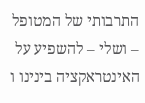התרבותי של המטופל – ושלי – להשפיע על האינטראקציה בינינו ו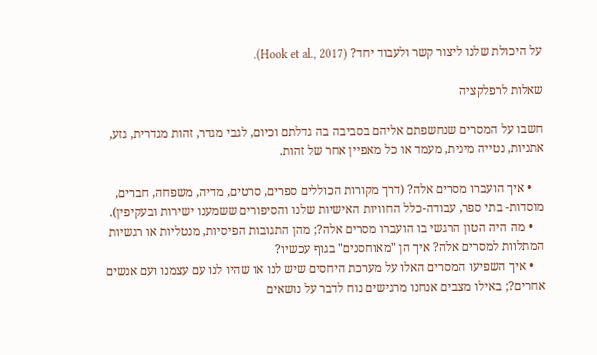על היכולת שלנו ליצור קשר ולעבוד יחד? (Hook et al., 2017).

שאלות לרפלקציה

חשבו על המסרים שנחשפתם אליהם בסביבה בה גדלתם וכיום, לגבי מגדר, זהות מגדרית, גזע, אתניות, נטייה מינית, מעמד או כל מאפיין אחר של זהות.

    • איך הועברו מסרים אלה? (דרך מקורות הכוללים ספרים, סרטים, מדיה, משפחה, חברים, מוסדות- בתי ספר, עבודה-כלל החוויות האישיות שלנו והסיפורים ששמענו ישירות ובעקיפין).
    • מה היה הטון הרגשי בו הועברו מסרים אלה?; מהן התגובות הפיסיות, מנטליות או רגשיות המתלוות למסרים אלה? איך הן "מאוחסנים" בגוף עכשיו?
    • איך השפיעו המסרים האלו על מערכת היחסים שיש לנו או שהיו לנו עם עצמנו ועם אנשים אחרים?; באילו מצבים אנחנו מרגישים נוח לדבר על נושאים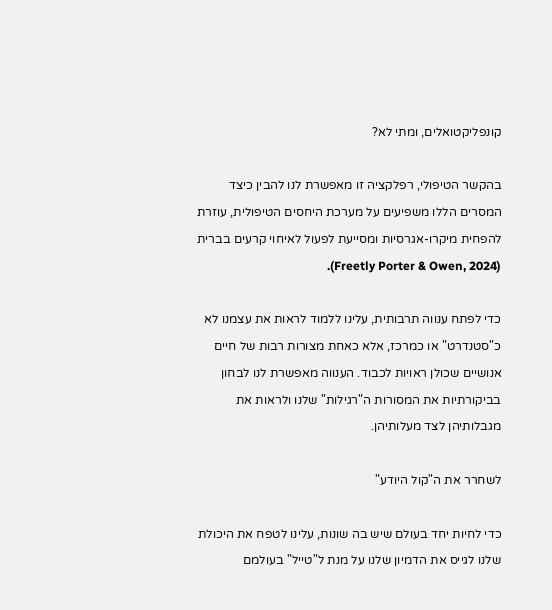קונפליקטואלים, ומתי לא?

בהקשר הטיפולי, רפלקציה זו מאפשרת לנו להבין כיצד המסרים הללו משפיעים על מערכת היחסים הטיפולית, עוזרת להפחית מיקרו-אגרסיות ומסייעת לפעול לאיחוי קרעים בברית (Freetly Porter & Owen, 2024).

כדי לפתח ענווה תרבותית, עלינו ללמוד לראות את עצמנו לא כ"סטנדרט" או כמרכז, אלא כאחת מצורות רבות של חיים אנושיים שכולן ראויות לכבוד. הענווה מאפשרת לנו לבחון בביקורתיות את המסורות ה"רגילות" שלנו ולראות את מגבלותיהן לצד מעלותיהן.

לשחרר את ה"קול היודע"

כדי לחיות יחד בעולם שיש בה שונות, עלינו לטפח את היכולת שלנו לגייס את הדמיון שלנו על מנת ל"טייל" בעולמם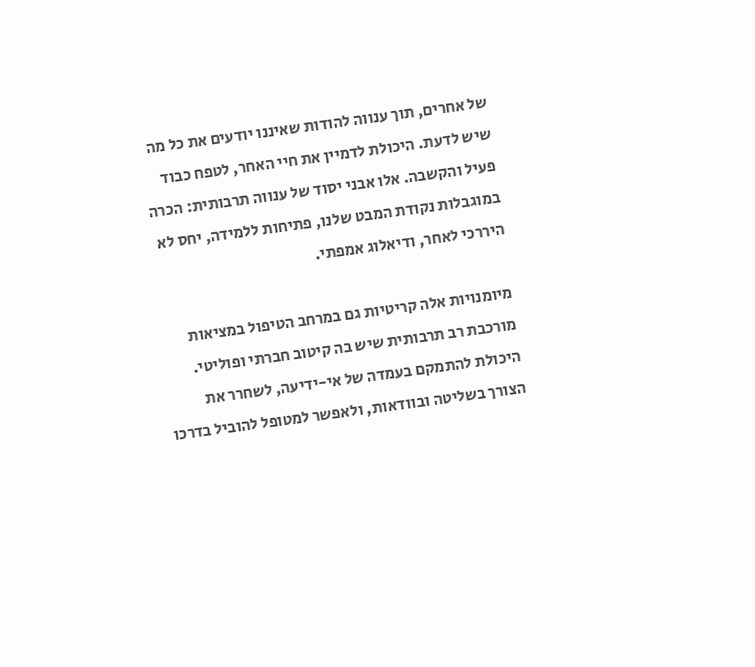של אחרים, תוך ענווה להודות שאיננו יודעים את כל מה שיש לדעת. היכולת לדמיין את חיי האחר, לטפח כבוד פעיל והקשבה. אלו אבני יסוד של ענווה תרבותית: הכרה במוגבלות נקודת המבט שלנו, פתיחות ללמידה, יחס לא היררכי לאחר, ודיאלוג אמפתי.

מיומנויות אלה קריטיות גם במרחב הטיפול במציאות מורכבת רב תרבותית שיש בה קיטוב חברתי ופוליטי. היכולת להתמקם בעמדה של אי-ידיעה, לשחרר את הצורך בשליטה ובוודאות, ולאפשר למטופל להוביל בדרכו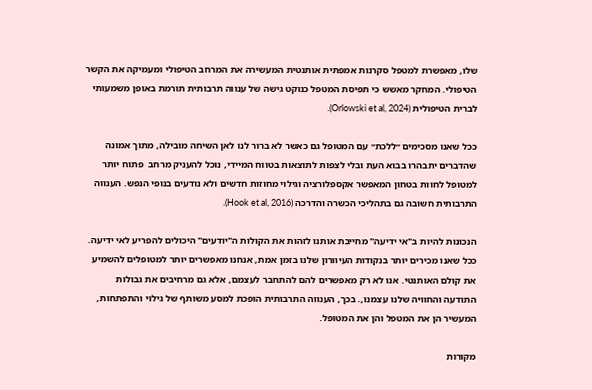שלו, מאפשרת למטפל סקרנות אמפתית אותנטית המעשירה את המרחב הטיפולי ומעמיקה את הקשר הטיפולי. המחקר מאשש כי תפיסת המטפל כנוקט גישה של ענווה תרבותית תורמת באופן משמעותי לברית הטיפולית (Orlowski et al, 2024).

ככל שאנו מסכימים ״ללכת״ עם המטופל גם כאשר לא ברור לנו לאן השיחה מובילה, מתוך אמונה שהדברים יתבהרו בבוא העת ובלי לצפות לתוצאות בטווח המיידי, נוכל להעניק מרחב  פתוח יותר למטופל לחוות בטחון המאפשר אקספלורציה וגילוי מחוזות חדשים ולא נודעים בנופי הנפש. הענווה התרבותית חשובה גם בתהליכי הכשרה והדרכה (Hook et al, 2016).

הנכונות להיות ב"אי ידיעה" מחייבת אותנו לזהות את הקולות ה"יודעים" היכולים להפריע לאי ידיעה. ככל שאנו מכירים יותר בנקודות העיוורון שלנו בזמן אמת, אנחנו מאפשרים יותר למטופלים להשמיע את קולם האותנטי. אנו לא רק מאפשרים להם להתחבר לעצמם, אלא גם מרחיבים את גבולות התודעה והחוויה שלנו עצמנו,. בכך, הענווה התרבותית הופכת למסע משותף של גילוי והתפתחות, המעשיר הן את המטפל והן את המטופל.

מקורות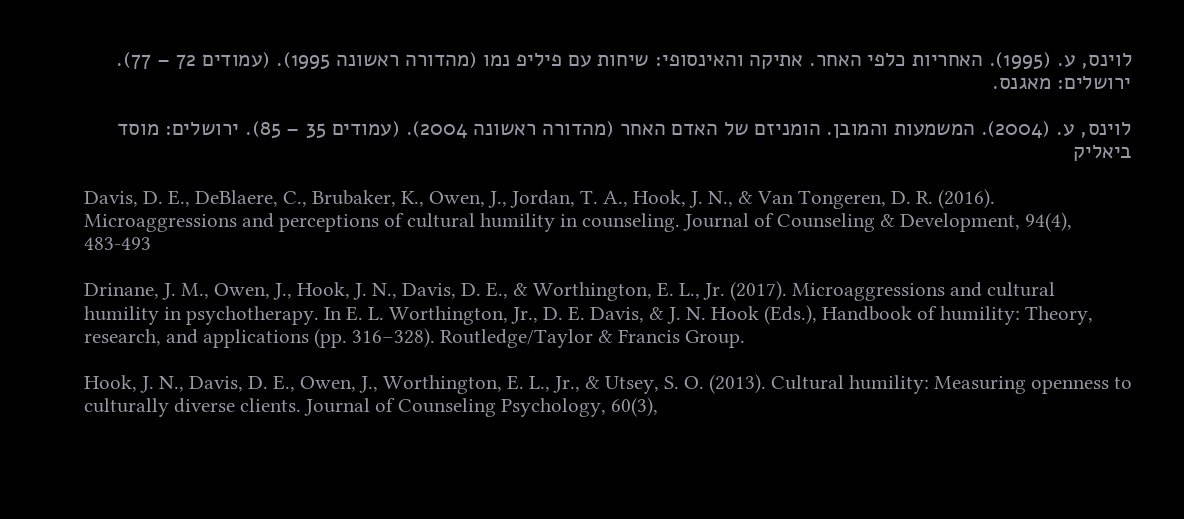לוינס, ע. (1995). האחריות כלפי האחר. אתיקה והאינסופי: שיחות עם פיליפ נמו (מהדורה ראשונה 1995). (עמודים 72 – 77). ירושלים: מאגנס.

לוינס, ע. (2004). המשמעות והמובן. הומניזם של האדם האחר (מהדורה ראשונה 2004). (עמודים 35 – 85). ירושלים: מוסד ביאליק

Davis, D. E., DeBlaere, C., Brubaker, K., Owen, J., Jordan, T. A., Hook, J. N., & Van Tongeren, D. R. (2016). Microaggressions and perceptions of cultural humility in counseling. Journal of Counseling & Development, 94(4), 483-493

Drinane, J. M., Owen, J., Hook, J. N., Davis, D. E., & Worthington, E. L., Jr. (2017). Microaggressions and cultural humility in psychotherapy. In E. L. Worthington, Jr., D. E. Davis, & J. N. Hook (Eds.), Handbook of humility: Theory, research, and applications (pp. 316–328). Routledge/Taylor & Francis Group.

Hook, J. N., Davis, D. E., Owen, J., Worthington, E. L., Jr., & Utsey, S. O. (2013). Cultural humility: Measuring openness to culturally diverse clients. Journal of Counseling Psychology, 60(3),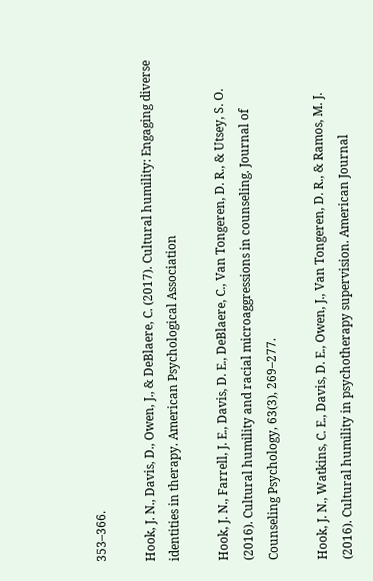353–366.

Hook, J. N., Davis, D., Owen, J., & DeBlaere, C. (2017). Cultural humility: Engaging diverse identities in therapy. American Psychological Association

Hook, J. N., Farrell, J. E., Davis, D. E., DeBlaere, C., Van Tongeren, D. R., & Utsey, S. O. (2016). Cultural humility and racial microaggressions in counseling. Journal of Counseling Psychology, 63(3), 269–277.

Hook, J. N., Watkins, C. E., Davis, D. E., Owen, J., Van Tongeren, D. R., & Ramos, M. J. (2016). Cultural humility in psychotherapy supervision. American Journal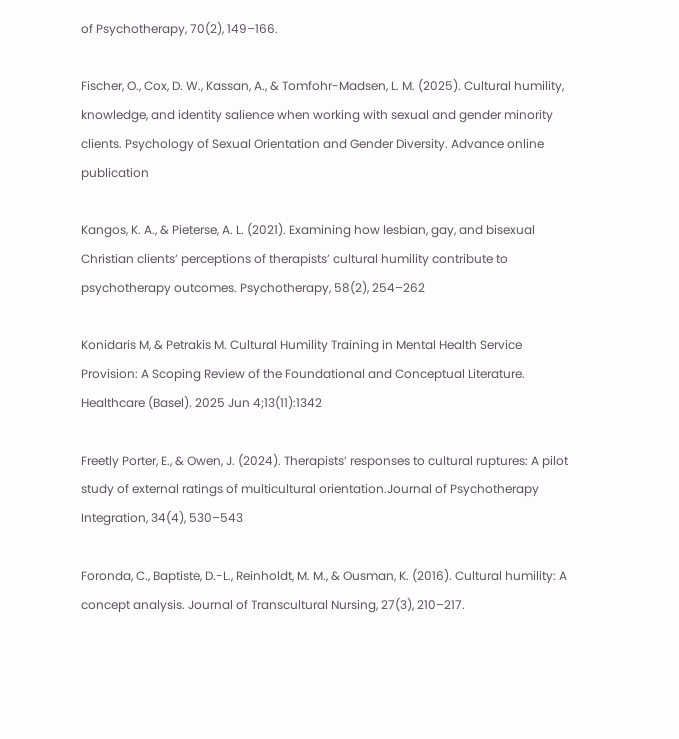of Psychotherapy, 70(2), 149–166.

Fischer, O., Cox, D. W., Kassan, A., & Tomfohr-Madsen, L. M. (2025). Cultural humility, knowledge, and identity salience when working with sexual and gender minority clients. Psychology of Sexual Orientation and Gender Diversity. Advance online publication

Kangos, K. A., & Pieterse, A. L. (2021). Examining how lesbian, gay, and bisexual Christian clients’ perceptions of therapists’ cultural humility contribute to psychotherapy outcomes. Psychotherapy, 58(2), 254–262

Konidaris M, & Petrakis M. Cultural Humility Training in Mental Health Service Provision: A Scoping Review of the Foundational and Conceptual Literature. Healthcare (Basel). 2025 Jun 4;13(11):1342

Freetly Porter, E., & Owen, J. (2024). Therapists’ responses to cultural ruptures: A pilot study of external ratings of multicultural orientation.Journal of Psychotherapy Integration, 34(4), 530–543

Foronda, C., Baptiste, D.-L., Reinholdt, M. M., & Ousman, K. (2016). Cultural humility: A concept analysis. Journal of Transcultural Nursing, 27(3), 210–217.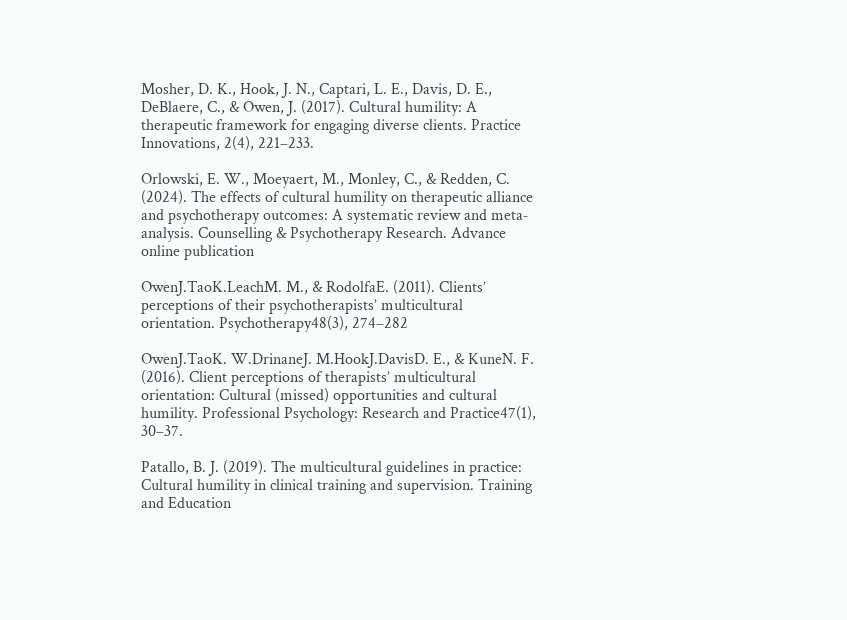Mosher, D. K., Hook, J. N., Captari, L. E., Davis, D. E., DeBlaere, C., & Owen, J. (2017). Cultural humility: A therapeutic framework for engaging diverse clients. Practice Innovations, 2(4), 221–233.

Orlowski, E. W., Moeyaert, M., Monley, C., & Redden, C. (2024). The effects of cultural humility on therapeutic alliance and psychotherapy outcomes: A systematic review and meta‐analysis. Counselling & Psychotherapy Research. Advance online publication

OwenJ.TaoK.LeachM. M., & RodolfaE. (2011). Clients’ perceptions of their psychotherapists’ multicultural orientation. Psychotherapy48(3), 274–282

OwenJ.TaoK. W.DrinaneJ. M.HookJ.DavisD. E., & KuneN. F. (2016). Client perceptions of therapists’ multicultural orientation: Cultural (missed) opportunities and cultural humility. Professional Psychology: Research and Practice47(1), 30–37.

Patallo, B. J. (2019). The multicultural guidelines in practice: Cultural humility in clinical training and supervision. Training and Education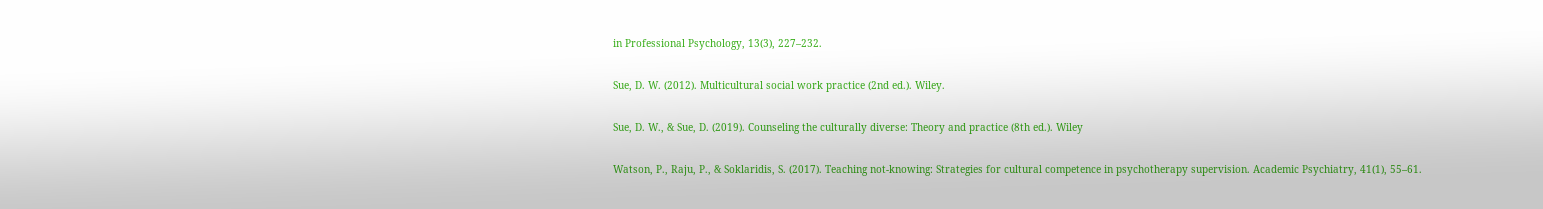in Professional Psychology, 13(3), 227–232.

Sue, D. W. (2012). Multicultural social work practice (2nd ed.). Wiley.

Sue, D. W., & Sue, D. (2019). Counseling the culturally diverse: Theory and practice (8th ed.). Wiley

Watson, P., Raju, P., & Soklaridis, S. (2017). Teaching not-knowing: Strategies for cultural competence in psychotherapy supervision. Academic Psychiatry, 41(1), 55–61.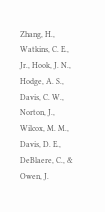Zhang, H., Watkins, C. E., Jr., Hook, J. N., Hodge, A. S., Davis, C. W., Norton, J., Wilcox, M. M., Davis, D. E., DeBlaere, C., & Owen, J.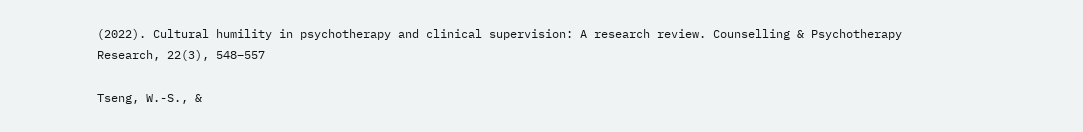(2022). Cultural humility in psychotherapy and clinical supervision: A research review. Counselling & Psychotherapy Research, 22(3), 548–557

Tseng, W.-S., &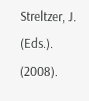Streltzer, J. (Eds.). (2008).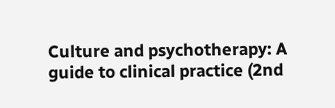Culture and psychotherapy: A guide to clinical practice (2nd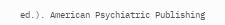ed.). American Psychiatric Publishing